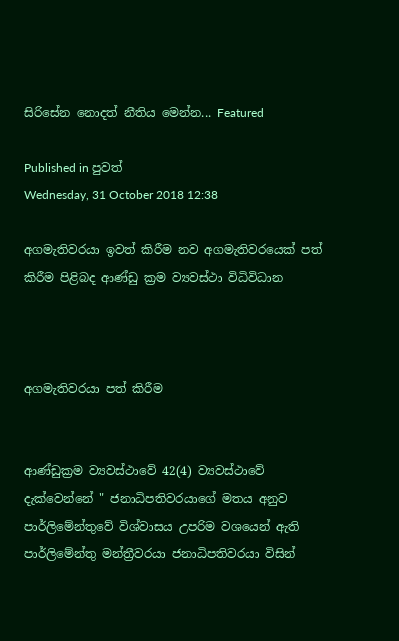සිරිසේන නොදත් නීතිය මෙන්න... Featured

Published in පුවත්
Wednesday, 31 October 2018 12:38

අගමැතිවරයා ඉවත් කිරීම නව අගමැතිවරයෙක් පත් කිරීම පිළිබද ආණ්ඩු ක්‍රම ව්‍යවස්ථා විධිවිධාන



අගමැතිවරයා පත් කිරීම


ආණ්ඩුක්‍රම ව්‍යවස්ථාවේ 42(4) ව්‍යවස්ථාවේ දැක්වෙන්නේ " ජනාධිපතිවරයාගේ මතය අනුව පාර්ලිමේන්තුවේ විශ්වාසය උපරිම වශයෙන් ඇති පාර්ලිමේන්තු මන්ත්‍රීවරයා ජනාධිපතිවරයා විසින්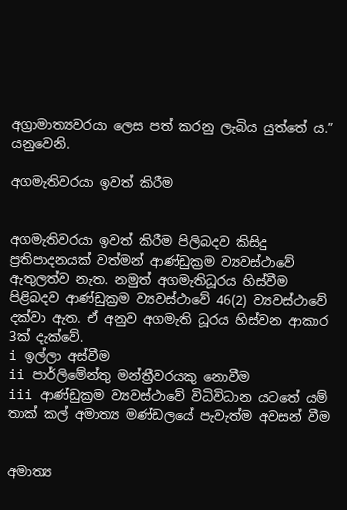අග්‍රාමාත්‍යවරයා ලෙස පත් කරනු ලැබිය යුත්තේ ය.” යනුවෙනි.

අගමැතිවරයා ඉවත් කිරීම


අගමැතිවරයා ඉවත් කිරීම පිලිබදව කිසිදු ප්‍රතිපාදනයක් වත්මන් ආණ්ඩුක්‍රම ව්‍යවස්ථාවේ ඇතුලත්ව නැත. නමුත් අගමැතිධූරය හිස්වීම පිළිබදව ආණ්ඩුක්‍රම ව්‍යවස්ථාවේ 46(2) ව්‍යවස්ථාවේ දක්වා ඇත. ඒ අනුව අගමැති ධූරය හිස්වන ආකාර 3ක් දැක්වේ.
i ඉල්ලා අස්වීම
ii පාර්ලිමේන්තු මන්ත්‍රීවරයකු නොවීම
iii ආණ්ඩුක්‍රම ව්‍යවස්ථාවේ විධිවිධාන යටතේ යම් තාක් කල් අමාත්‍ය මණ්ඩලයේ පැවැත්ම අවසන් වීම


අමාත්‍ය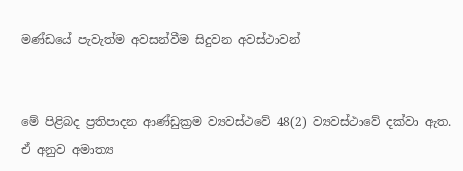මණ්ඩයේ පැවැත්ම අවසන්වීම සිදුවන අවස්ථාවන්


මේ පිළිබද ප්‍රතිපාදන ආණ්ඩුක්‍රම ව්‍යවස්ථවේ 48(2) ව්‍යවස්ථාවේ දක්වා ඇත. ඒ අනුව අමාත්‍ය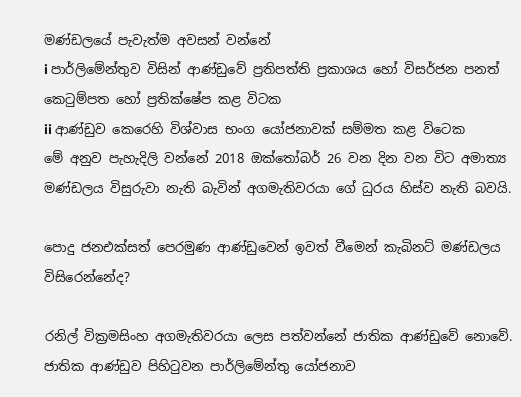මණ්ඩලයේ පැවැත්ම අවසන් වන්නේ
i පාර්ලිමේන්තුව විසින් ආණ්ඩුවේ ප්‍රතිපත්ති ප්‍රකාශය හෝ විසර්ජන පනත් කෙටුම්පත හෝ ප්‍රතික්ෂේප කළ විටක
ii ආණ්ඩුව කෙරෙහි විශ්වාස භංග යෝජනාවක් සම්මත කළ විටෙක
මේ අනුව පැහැදිලි වන්නේ 2018 ඔක්තෝබර් 26 වන දින වන විට අමාත්‍ය මණ්ඩලය විසුරුවා නැති බැවින් අගමැතිවරයා ගේ ධුරය හිස්ව නැති බවයි.

පොදු ජනඑක්සත් පෙරමුණ ආණ්ඩුවෙන් ඉවත් වීමෙන් කැබිනට් මණ්ඩලය විසිරෙන්නේද?

රනිල් වික්‍රමසිංහ අගමැතිවරයා ලෙස පත්වන්නේ ජාතික ආණ්ඩුවේ නොවේ. ජාතික ආණ්ඩුව පිහිටුවන පාර්ලිමේන්තු යෝජනාව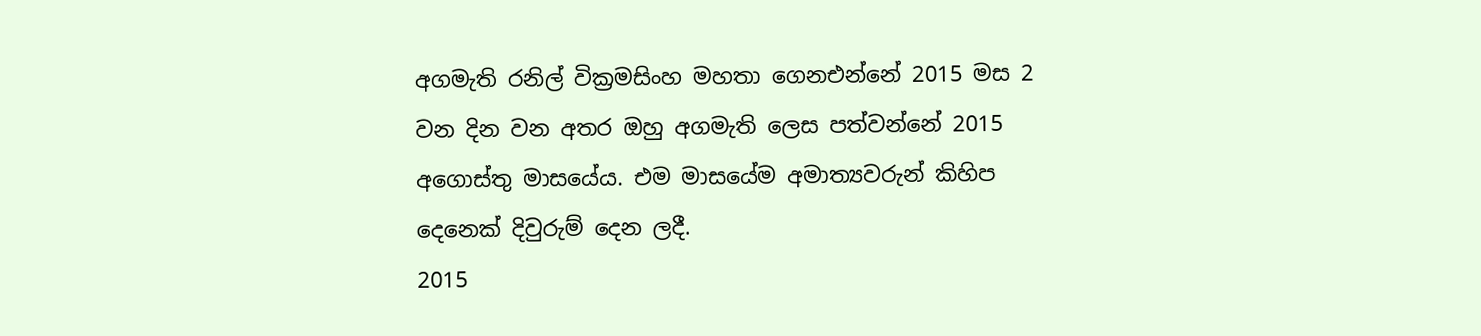අගමැති රනිල් වික්‍රමසිංහ මහතා ගෙනඑන්නේ 2015 මස 2 වන දින වන අතර ඔහු අගමැති ලෙස පත්වන්නේ 2015 අගොස්තු මාසයේය. එම මාසයේම අමාත්‍යවරුන් කිහිප දෙනෙක් දිවුරුම් දෙන ලදී.
2015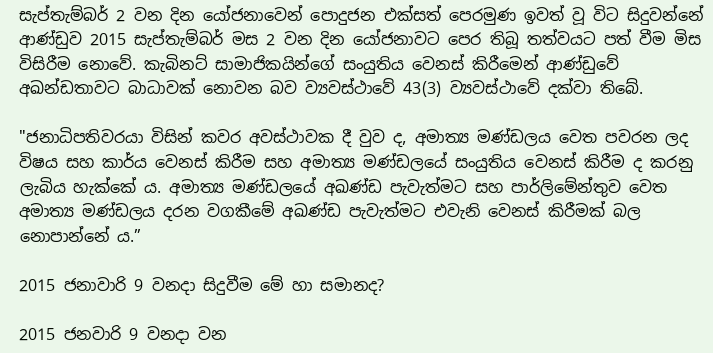සැප්තැම්බර් 2 වන දින යෝජනාවෙන් පොදුජන එක්සත් පෙරමුණ ඉවත් වූ විට සිදුවන්නේ ආණ්ඩුව 2015 සැප්තැම්බර් මස 2 වන දින යෝජනාවට පෙර තිබූ තත්වයට පත් වීම මිස විසිරීම නොවේ. කැබිනට් සාමාජිකයින්ගේ සංයුතිය වෙනස් කිරීමෙන් ආණ්ඩුවේ අඛන්ඩතාවට බාධාවක් නොවන බව ව්‍යවස්ථාවේ 43(3) ව්‍යවස්ථාවේ දක්වා තිබේ.

"ජනාධිපතිවරයා විසින් කවර අවස්ථාවක දී වුව ද, අමාත්‍ය මණ්ඩලය වෙත පවරන ලද විෂය සහ කාර්ය වෙනස් කිරීම සහ අමාත්‍ය මණ්ඩලයේ සංයුතිය වෙනස් කිරීම ද කරනු ලැබිය හැක්කේ ය. අමාත්‍ය මණ්ඩලයේ අඛණ්ඩ පැවැත්මට සහ පාර්ලිමේන්තුව වෙත අමාත්‍ය මණ්ඩලය දරන වගකීමේ අඛණ්ඩ පැවැත්මට එවැනි වෙනස් කිරීමක් බල නොපාන්නේ ය.”

2015 ජනාවාරි 9 වනදා සිදුවීම මේ හා සමානද?

2015 ජනවාරි 9 වනදා වන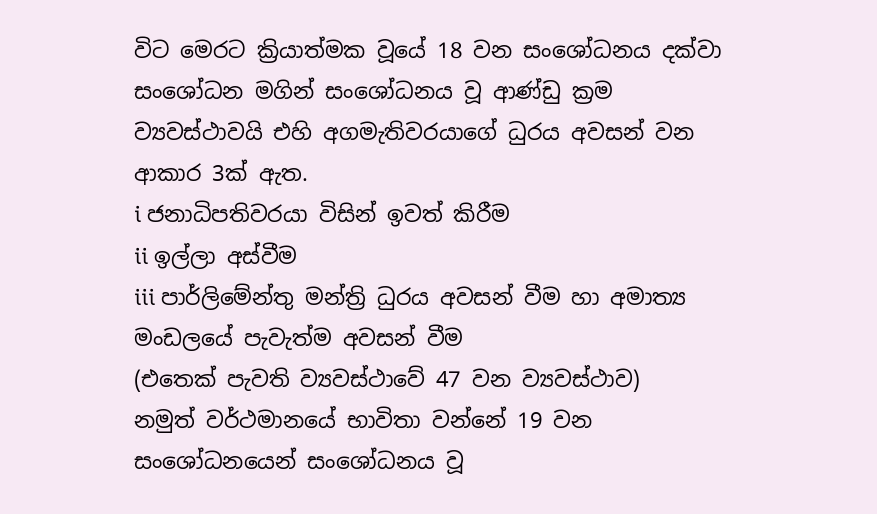විට මෙරට ක්‍රියාත්මක වූයේ 18 වන සංශෝධනය දක්වා සංශෝධන මගින් සංශෝධනය වූ ආණ්ඩු ක්‍රම ව්‍යවස්ථාවයි එහි අගමැතිවරයාගේ ධුරය අවසන් වන ආකාර 3ක් ඇත.
i ජනාධිපතිවරයා විසින් ඉවත් කිරීම
ii ඉල්ලා අස්වීම
iii පාර්ලිමේන්තු මන්ත්‍රි ධුරය අවසන් වීම හා අමාත්‍ය මංඩලයේ පැවැත්ම අවසන් වීම
(එතෙක් පැවති ව්‍යවස්ථාවේ 47 වන ව්‍යවස්ථාව)
නමුත් වර්ථමානයේ භාවිතා වන්නේ 19 වන සංශෝධනයෙන් සංශෝධනය වූ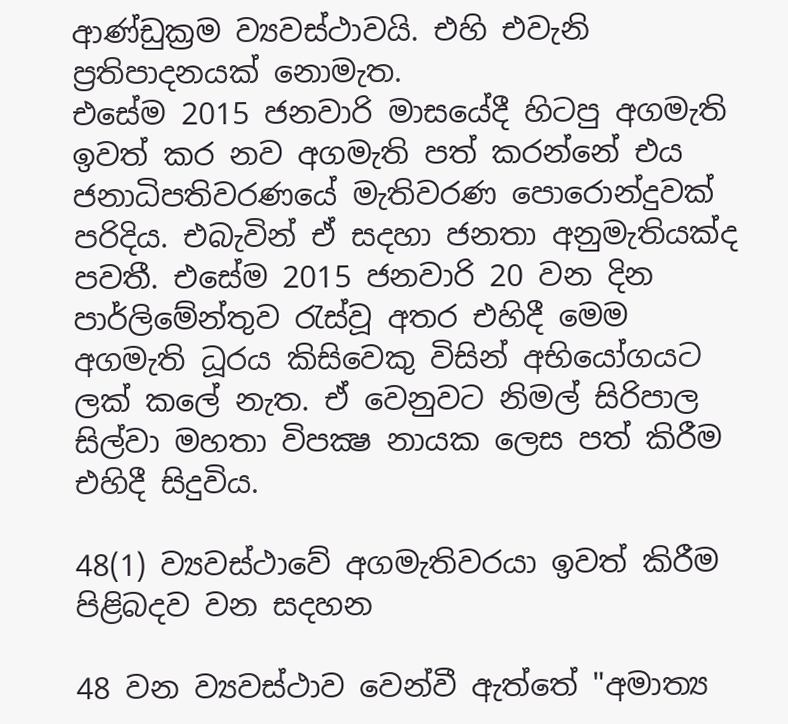ආණ්ඩුක්‍රම ව්‍යවස්ථාවයි. එහි එවැනි ප්‍රතිපාදනයක් නොමැත.
එසේම 2015 ජනවාරි මාසයේදී හිටපු අගමැති ඉවත් කර නව අගමැති පත් කරන්නේ එය ජනාධිපතිවරණයේ මැතිවරණ පොරොන්දුවක් පරිදිය. එබැවින් ඒ සදහා ජනතා අනුමැතියක්ද පවතී. එසේම 2015 ජනවාරි 20 වන දින පාර්ලිමේන්තුව රැස්වූ අතර එහිදී මෙම අගමැති ධූරය කිසිවෙකු විසින් අභියෝගයට ලක් කලේ නැත. ඒ වෙනුවට නිමල් සිරිපාල සිල්වා මහතා විපක්‍ෂ නායක ලෙස පත් කිරීම එහිදී සිදුවිය.

48(1) ව්‍යවස්ථාවේ අගමැතිවරයා ඉවත් කිරීම පිළිබදව වන සදහන

48 වන ව්‍යවස්ථාව වෙන්වී ඇත්තේ "අමාත්‍ය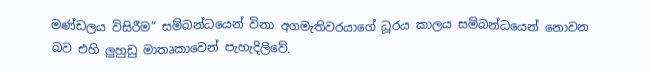මණ්ඩලය විසිරීම” සම්බන්ධයෙන් විනා අගමැතිවරයාගේ ධූරය කාලය සම්බන්ධයෙන් නොවන බව එහි ලුහුඩු මාතෘකාවෙන් පැහැදිලිවේ.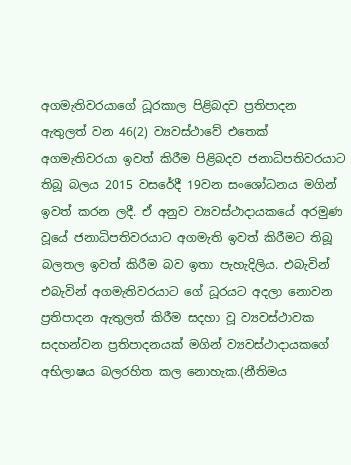අගමැතිවරයාගේ ධූරකාල පිළිබදව ප්‍රතිපාදන ඇතුලත් වන 46(2) ව්‍යවස්ථාවේ එතෙක් අගමැතිවරයා ඉවත් කිරීම පිළිබදව ජනාධිපතිවරයාට තිබූ බලය 2015 වසරේදී 19වන සංශෝධනය මගින් ඉවත් කරන ලදී. ඒ අනුව ව්‍යවස්ථාදායකයේ අරමුණ වූයේ ජනාධිපතිවරයාට අගමැති ඉවත් කිරීමට තිබූ බලතල ඉවත් කිරීම බව ඉතා පැහැදිලිය. එබැවින් එබැවින් අගමැතිවරයාට ගේ ධූරයට අදලා නොවන ප්‍රතිපාදන ඇතුලත් කිරීම සදහා වූ ව්‍යවස්ථාවක සදහන්වන ප්‍රතිපාදනයක් මගින් ව්‍යවස්ථාදායකගේ අභිලාෂය බලරහිත කල නොහැක.(නීතිමය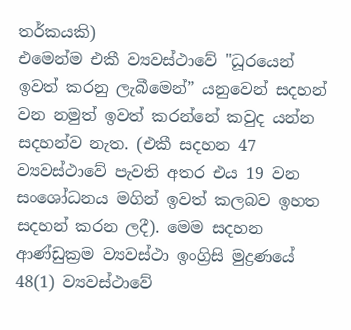තර්කයකි)
එමෙන්ම එකී ව්‍යවස්ථාවේ "ධූරයෙන් ඉවත් කරනු ලැබීමෙන්” යනුවෙන් සදහන් වන නමුත් ඉවත් කරන්නේ කවුද යන්න සදහන්ව නැත. (එකී සදහන 47 ව්‍යවස්ථාවේ පැවති අතර එය 19 වන සංශෝධනය මගින් ඉවත් කලබව ඉහත සදහන් කරන ලදී). මෙම සදහන ආණ්ඩුක්‍රම ව්‍යවස්ථා ඉංග්‍රිසි මුද්‍රණයේ 48(1) ව්‍යවස්ථාවේ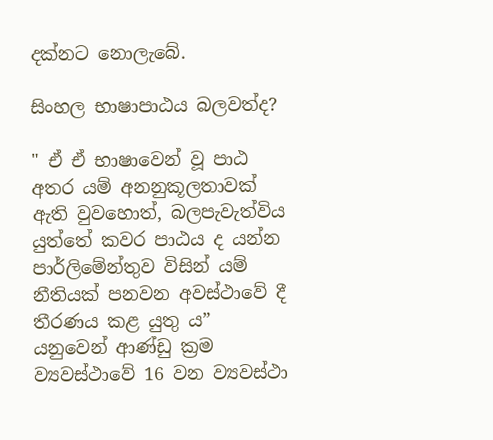දක්නට නොලැබේ.

සිංහල භාෂාපාඨය බලවත්ද?

" ඒ ඒ භාෂාවෙන් වූ පාඨ අතර යම් අනනුකූලතාවක් ඇති වුවහොත්, බලපැවැත්විය යුත්තේ කවර පාඨය ද යන්න පාර්ලිමේන්තුව විසින් යම් නීතියක් පනවන අවස්ථාවේ දී තීරණය කළ යුතු ය”
යනුවෙන් ආණ්ඩු ක්‍රම ව්‍යවස්ථාවේ 16 වන ව්‍යවස්ථා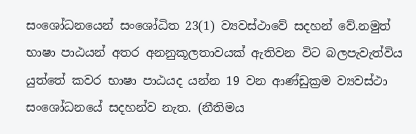සංශෝධනයෙන් සංශෝධිත 23(1) ව්‍යවස්ථාවේ සදහන් වේ.නමුත් භාෂා පාඨයන් අතර අනනුකූලතාවයක් ඇතිවන විට බලපැවැත්විය යුත්තේ කවර භාෂා පාඨයද යන්න 19 වන ආණ්ඩුක්‍රම ව්‍යවස්ථා සංශෝධනයේ සදහන්ව නැත. (නීතිමය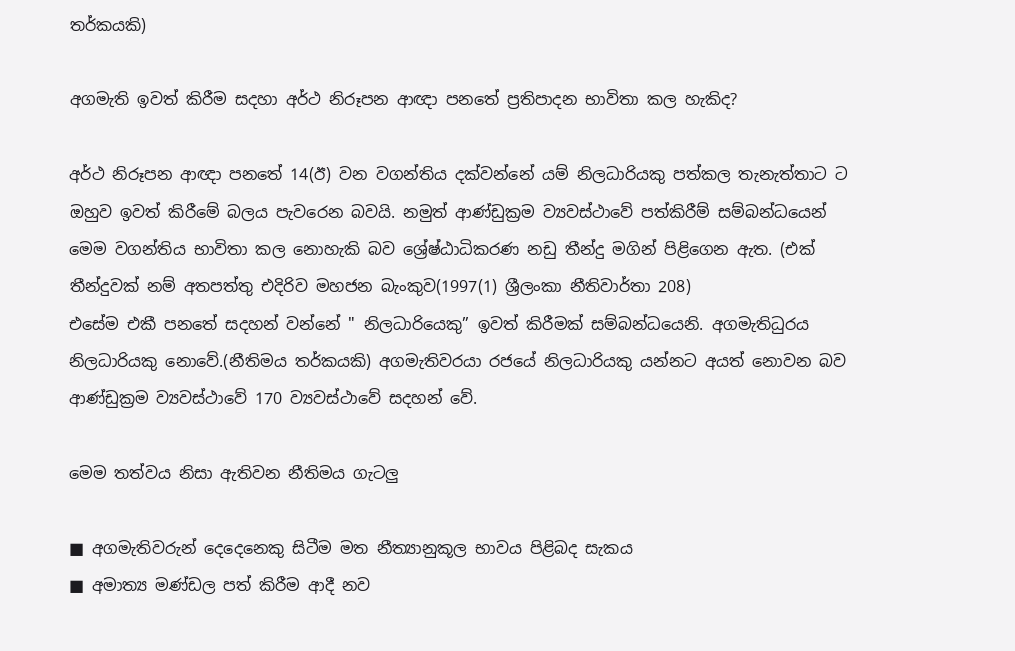තර්කයකි)

අගමැති ඉවත් කිරීම සදහා අර්ථ නිරූපන ආඥා පනතේ ප්‍රතිපාදන භාවිතා කල හැකිද?

අර්ථ නිරූපන ආඥා පනතේ 14(ඊ) වන වගන්තිය දක්වන්නේ යම් නිලධාරියකු පත්කල තැනැත්තාට ට ඔහුව ඉවත් කිරීමේ බලය පැවරෙන බවයි. නමුත් ආණ්ඩුක්‍රම ව්‍යවස්ථාවේ පත්කිරීම් සම්බන්ධයෙන් මෙම වගන්තිය භාවිතා කල නොහැකි බව ශ්‍රේෂ්ඨාධිකරණ නඩු තීන්දු මගින් පිළිගෙන ඇත. (එක් තීන්දුවක් නම් අතපත්තු එදිරිව මහජන බැංකුව(1997(1) ශ්‍රීලංකා නීතිවාර්තා 208)
එසේම එකී පනතේ සදහන් වන්නේ " නිලධාරියෙකු” ඉවත් කිරීමක් සම්බන්ධයෙනි. අගමැතිධුරය නිලධාරියකු නොවේ.(නීතිමය තර්කයකි) අගමැතිවරයා රජයේ නිලධාරියකු යන්නට අයත් නොවන බව ආණ්ඩුක්‍රම ව්‍යවස්ථාවේ 170 ව්‍යවස්ථාවේ සදහන් වේ.

මෙම තත්වය නිසා ඇතිවන නීතිමය ගැටලු

■ අගමැතිවරුන් දෙදෙනෙකු සිටීම මත නීත්‍යානුකූල භාවය පිළිබද සැකය
■ අමාත්‍ය මණ්ඩල පත් කිරීම ආදී නව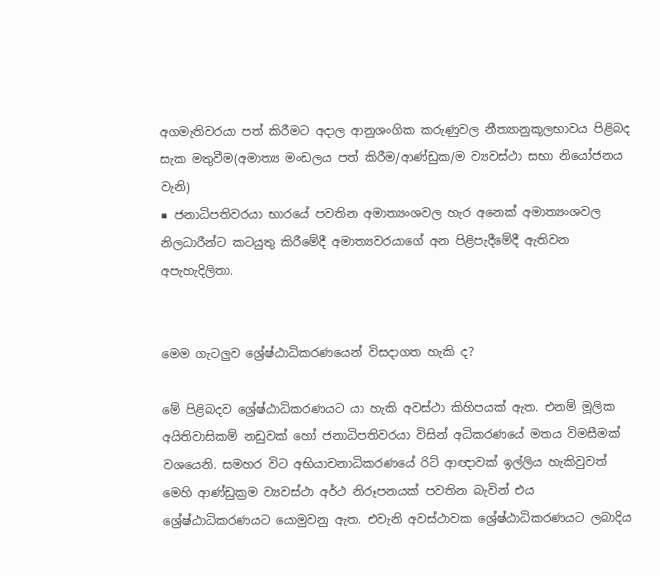අගමැතිවරයා පත් කිරීමට අදාල ආනුශංගික කරුණුවල නීත්‍යානුකූලභාවය පිළිබද සැක මතුවීම(අමාත්‍ය මංඩලය පත් කිරීම/ආණ්ඩුක/ම ව්‍යවස්ථා සභා නියෝජනය වැනි)
■ ජනාධිපතිවරයා භාරයේ පවතින අමාත්‍යංශවල හැර අනෙක් අමාත්‍යංශවල නිලධාරීන්ට කටයුතු කිරීමේදී අමාත්‍යවරයාගේ අන පිළිපැදීමේදී ඇතිවන අපැහැදිලිතා.


මෙම ගැටලුව ශ්‍රේෂ්ඨාධිකරණයෙන් විසදාගත හැකි ද?

මේ පිළිබදව ශ්‍රේෂ්ඨාධිකරණයට යා හැකි අවස්ථා කිහිපයක් ඇත. එනම් මූලික අයිතිවාසිකම් නඩුවක් හෝ ජනාධිපතිවරයා විසින් අධිකරණයේ මතය විමසීමක් වශයෙනි. සමහර විට අභියාචනාධිකරණයේ රිට් ආඥාවක් ඉල්ලිය හැකිවුවත් මෙහි ආණ්ඩුක්‍රම ව්‍යවස්ථා අර්ථ නිරූපනයක් පවතින බැවින් එය ශ්‍රේෂ්ඨාධිකරණයට යොමුවනු ඇත. එවැනි අවස්ථාවක ශ්‍රේෂ්ඨාධිකරණයට ලබාදිය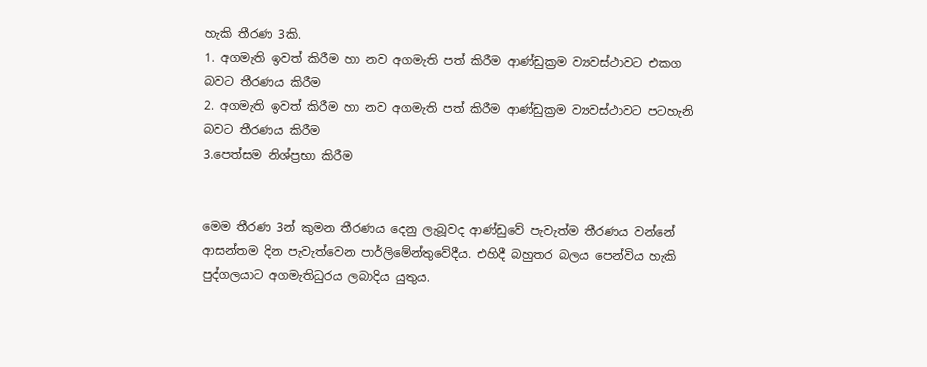හැකි තීරණ 3කි.
1. අගමැති ඉවත් කිරීම හා නව අගමැති පත් කිරීම ආණ්ඩුක්‍රම ව්‍යවස්ථාවට එකග බවට තීරණය කිරීම
2. අගමැති ඉවත් කිරීම හා නව අගමැති පත් කිරීම ආණ්ඩුක්‍රම ව්‍යවස්ථාවට පටහැනි බවට තීරණය කිරීම
3.පෙත්සම නිශ්ප්‍රභා කිරීම


මෙම තීරණ 3න් කුමන තීරණය දෙනු ලැබූවද ආණ්ඩුවේ පැවැත්ම තීරණය වන්නේ ආසන්තම දින පැවැත්වෙන පාර්ලිමේන්තුවේදීය. එහිදී බහුතර බලය පෙන්විය හැකි පුද්ගලයාට අගමැතිධුරය ලබාදිය යුතුය.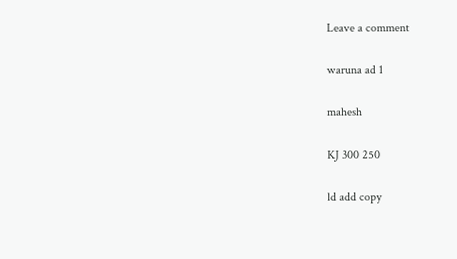Leave a comment

waruna ad 1

mahesh

KJ 300 250

ld add copy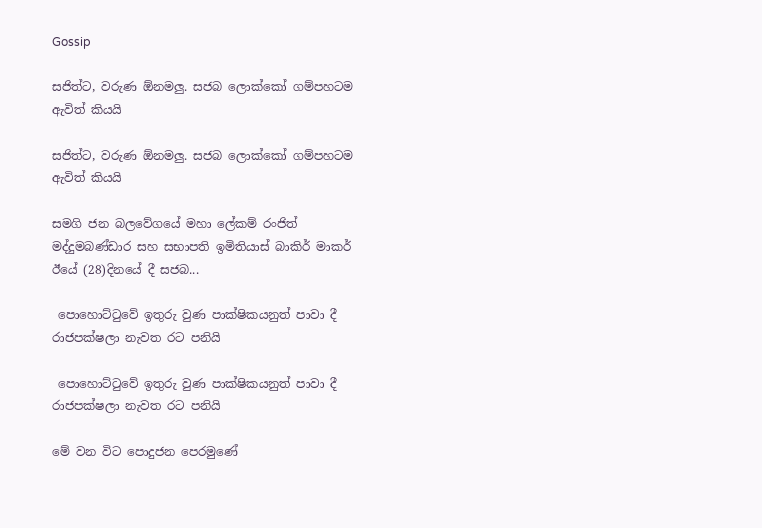Gossip

සජිත්ට, වරුණ ඕනමලු. සජබ ලොක්කෝ ගම්පහටම ඇවිත් කියයි

සජිත්ට, වරුණ ඕනමලු. සජබ ලොක්කෝ ගම්පහටම ඇවිත් කියයි

සමගි ජන බලවේගයේ මහා ලේකම් රංජිත් මද්දුමබණ්ඩාර සහ සභාපති ඉමිතියාස් බාකිර් මාකර් ඊයේ (28)දිනයේ දී සජබ...

 පොහොට්ටුවේ ඉතුරු වුණ පාක්ෂිකයනුත් පාවා දී රාජපක්ෂලා නැවත රට පනියි

 පොහොට්ටුවේ ඉතුරු වුණ පාක්ෂිකයනුත් පාවා දී රාජපක්ෂලා නැවත රට පනියි

මේ වන විට පොදුජන පෙරමුණේ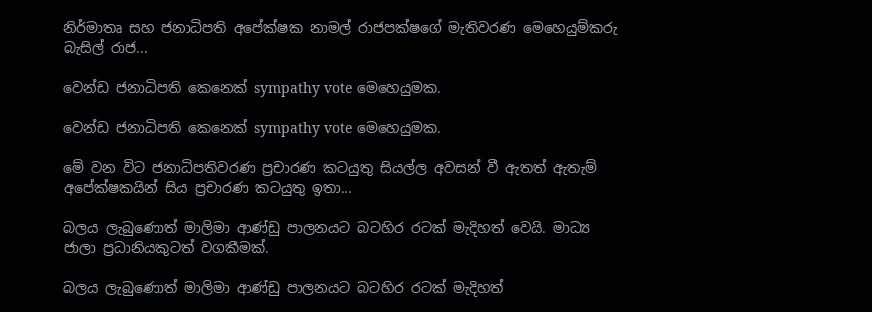නිර්මාතෘ සහ ජනාධිපති අපේක්ෂක නාමල් රාජපක්ෂගේ මැතිවරණ මෙහෙයුම්කරු බැසිල් රාජ...

වෙන්ඩ ජනාධිපති කෙනෙක් sympathy vote මෙහෙයුමක.

වෙන්ඩ ජනාධිපති කෙනෙක් sympathy vote මෙහෙයුමක.

මේ වන විට ජනාධිපතිවරණ ප්‍රචාරණ කටයුතු සියල්ල අවසන් වී ඇතත් ඇතැම් අපේක්ෂකයින් සිය ප්‍රචාරණ කටයුතු ඉතා...

බලය ලැබුණොත් මාලිමා ආණ්ඩු පාලනයට බටහිර රටක් මැදිහත් වෙයි. මාධ්‍ය ජාලා ප්‍රධානියකුටත් වගකීමක්.

බලය ලැබුණොත් මාලිමා ආණ්ඩු පාලනයට බටහිර රටක් මැදිහත්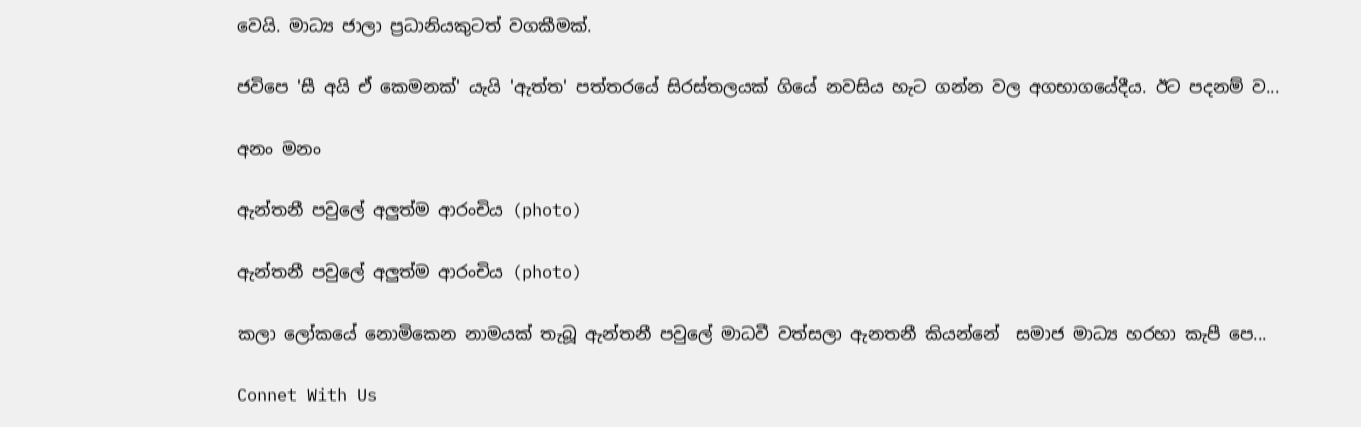වෙයි. මාධ්‍ය ජාලා ප්‍රධානියකුටත් වගකීමක්.

ජවිපෙ 'සී අයි ඒ කෙමනක්' යැයි 'ඇත්ත' පත්තරයේ සිරස්තලයක් ගියේ නවසිය හැට ගන්න වල අගභාගයේදීය. ඊට පදනම් ව...

අනං මනං

ඇන්තනී පවුලේ අලුත්ම ආරංචිය (photo)

ඇන්තනී පවුලේ අලුත්ම ආරංචිය (photo)

කලා ලෝකයේ නොමිකෙන නාමයක් තැබූ ඇන්තනී පවුලේ මාධවී වත්සලා ඇනතනී කියන්නේ  සමාජ මාධ්‍ය හරහා කැපී පෙ...

Connet With Us